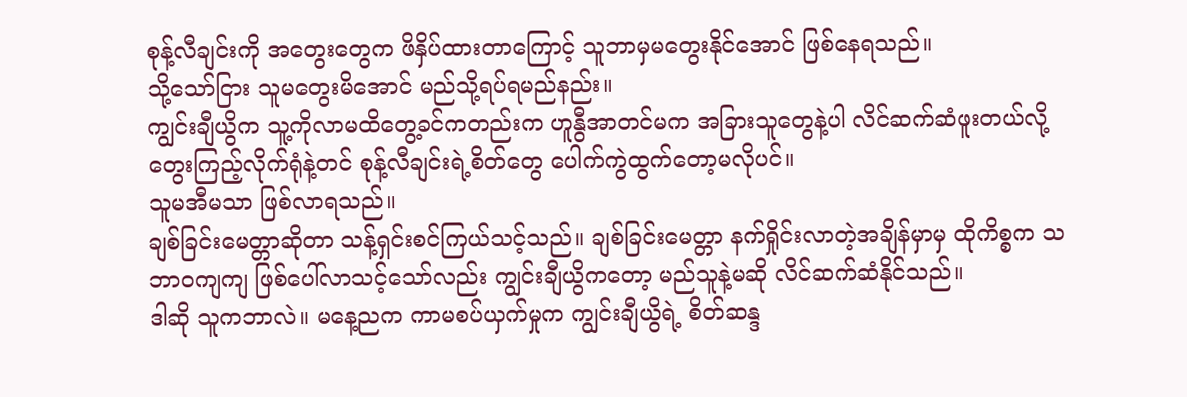စုန့်လီချင်းကို အတွေးတွေက ဖိနှိပ်ထားတာကြောင့် သူဘာမှမတွေးနိုင်အောင် ဖြစ်နေရသည်။
သို့သော်ငြား သူမတွေးမိအောင် မည်သို့ရပ်ရမည်နည်း။
ကျွင်းချီယွိက သူ့ကိုလာမထိတွေ့ခင်ကတည်းက ဟူနွီအာတင်မက အခြားသူတွေနဲ့ပါ လိင်ဆက်ဆံဖူးတယ်လို့ တွေးကြည့်လိုက်ရုံနဲ့တင် စုန့်လီချင်းရဲ့စိတ်တွေ ပေါက်ကွဲထွက်တော့မလိုပင်။
သူမအီမသာ ဖြစ်လာရသည်။
ချစ်ခြင်းမေတ္တာဆိုတာ သန့်ရှင်းစင်ကြယ်သင့်သည်။ ချစ်ခြင်းမေတ္တာ နက်ရှိုင်းလာတဲ့အချိန်မှာမှ ထိုကိစ္စက သဘာဝကျကျ ဖြစ်ပေါ်လာသင့်သော်လည်း ကျွင်းချီယွိကတော့ မည်သူနဲ့မဆို လိင်ဆက်ဆံနိုင်သည်။
ဒါဆို သူကဘာလဲ။ မနေ့ညက ကာမစပ်ယှက်မှုက ကျွင်းချီယွိရဲ့ စိတ်ဆန္ဒ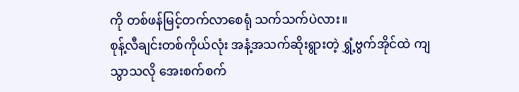ကို တစ်ဖန်မြင့်တက်လာစေရုံ သက်သက်ပဲလား။
စုန့်လီချင်းတစ်ကိုယ်လုံး အနံ့အသက်ဆိုးရွားတဲ့ ရွှံ့ဗွက်အိုင်ထဲ ကျသွာသလို အေးစက်စက်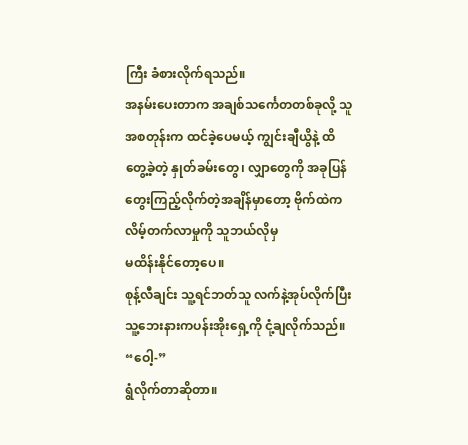ကြီး ခံစားလိုက်ရသည်။
အနမ်းပေးတာက အချစ်သင်္ကေတတစ်ခုလို့ သူအစတုန်းက ထင်ခဲ့ပေမယ့် ကျွင်းချီယွိနဲ့ ထိတွေ့ခဲ့တဲ့ နှုတ်ခမ်းတွေ၊ လျှာတွေကို အခုပြန်တွေးကြည့်လိုက်တဲ့အချိန်မှာတော့ ဗိုက်ထဲက လိမ့်တက်လာမှုကို သူဘယ်လိုမှ
မထိန်းနိုင်တော့ပေ။
စုန့်လီချင်း သူ့ရင်ဘတ်သူ လက်နဲ့အုပ်လိုက်ပြီး သူ့ဘေးနားကပန်းအိုးရှေ့ကို ငုံ့ချလိုက်သည်။
“ဝေါ့-”
ရွံလိုက်တာဆိုတာ။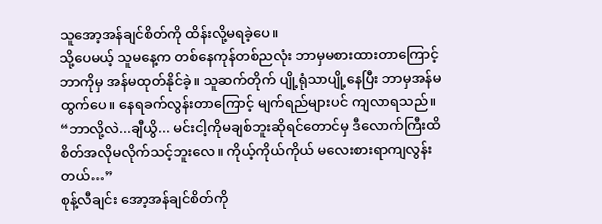သူအော့အန်ချင်စိတ်ကို ထိန်းလို့မရခဲ့ပေ။
သို့ပေမယ့် သူမနေ့က တစ်နေကုန်တစ်ညလုံး ဘာမှမစားထားတာကြောင့် ဘာကိုမှ အန်မထုတ်နိုင်ခဲ့။ သူဆက်တိုက် ပျို့ရုံသာပျို့နေပြီး ဘာမှအန်မထွက်ပေ။ နေရခက်လွန်းတာကြောင့် မျက်ရည်များပင် ကျလာရသည်။
“ဘာလို့လဲ...ချီယွိ... မင်းငါ့ကိုမချစ်ဘူးဆိုရင်တောင်မှ ဒီလောက်ကြီးထိ စိတ်အလိုမလိုက်သင့်ဘူးလေ။ ကိုယ့်ကိုယ်ကိုယ် မလေးစားရာကျလွန်းတယ်…”
စုန့်လီချင်း အော့အန်ချင်စိတ်ကို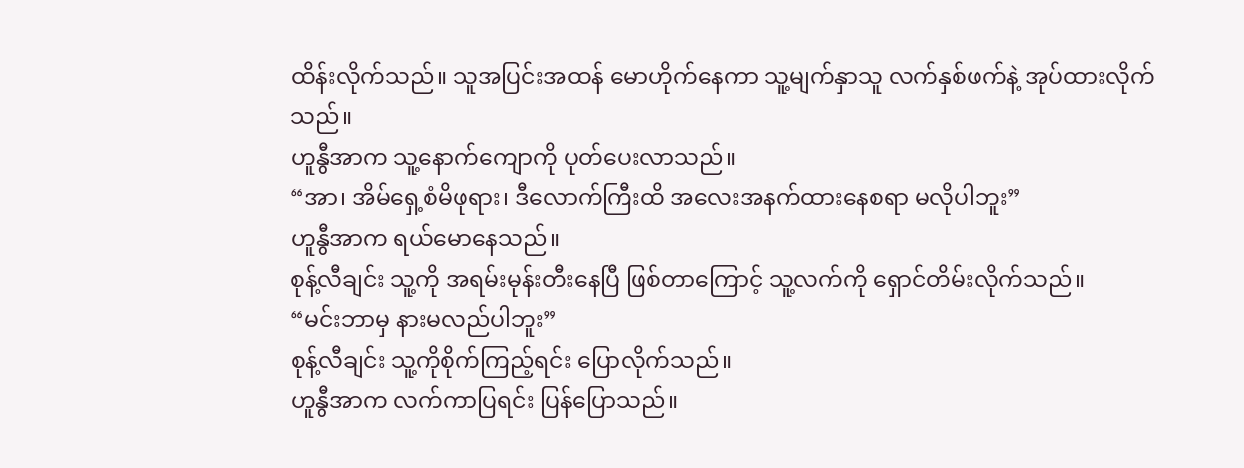ထိန်းလိုက်သည်။ သူအပြင်းအထန် မောဟိုက်နေကာ သူ့မျက်နှာသူ လက်နှစ်ဖက်နဲ့ အုပ်ထားလိုက်သည်။
ဟူနွီအာက သူ့နောက်ကျောကို ပုတ်ပေးလာသည်။
“အာ၊ အိမ်ရှေ့စံမိဖုရား၊ ဒီလောက်ကြီးထိ အလေးအနက်ထားနေစရာ မလိုပါဘူး”
ဟူနွီအာက ရယ်မောနေသည်။
စုန့်လီချင်း သူ့ကို အရမ်းမုန်းတီးနေပြီ ဖြစ်တာကြောင့် သူ့လက်ကို ရှောင်တိမ်းလိုက်သည်။
“မင်းဘာမှ နားမလည်ပါဘူး”
စုန့်လီချင်း သူ့ကိုစိုက်ကြည့်ရင်း ပြောလိုက်သည်။
ဟူနွီအာက လက်ကာပြရင်း ပြန်ပြောသည်။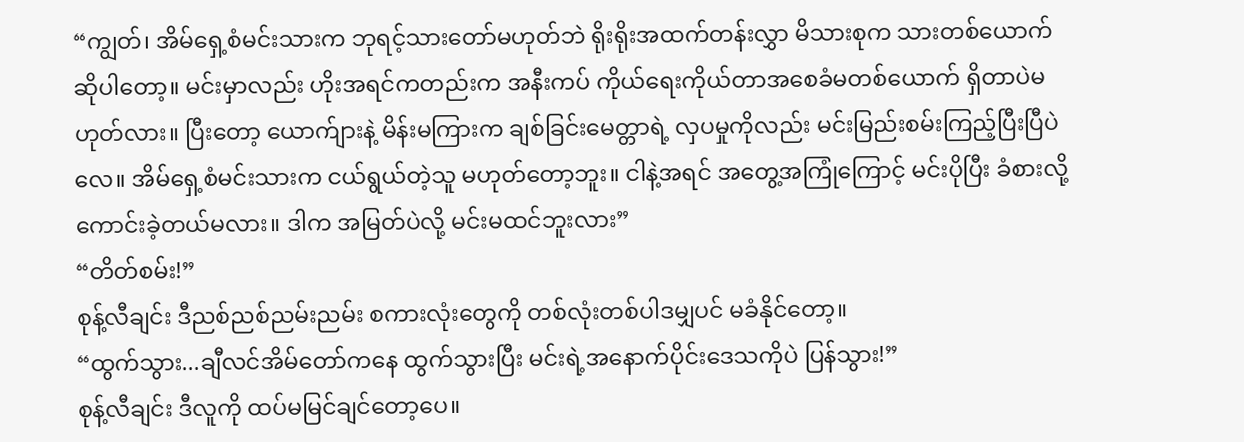“ကျွတ်၊ အိမ်ရှေ့စံမင်းသားက ဘုရင့်သားတော်မဟုတ်ဘဲ ရိုးရိုးအထက်တန်းလွှာ မိသားစုက သားတစ်ယောက်ဆိုပါတော့။ မင်းမှာလည်း ဟိုးအရင်ကတည်းက အနီးကပ် ကိုယ်ရေးကိုယ်တာအစေခံမတစ်ယောက် ရှိတာပဲမဟုတ်လား။ ပြီးတော့ ယောက်ျားနဲ့ မိန်းမကြားက ချစ်ခြင်းမေတ္တာရဲ့ လှပမှုကိုလည်း မင်းမြည်းစမ်းကြည့်ပြီးပြီပဲလေ။ အိမ်ရှေ့စံမင်းသားက ငယ်ရွယ်တဲ့သူ မဟုတ်တော့ဘူး။ ငါနဲ့အရင် အတွေ့အကြုံကြောင့် မင်းပိုပြီး ခံစားလို့ကောင်းခဲ့တယ်မလား။ ဒါက အမြတ်ပဲလို့ မင်းမထင်ဘူးလား”
“တိတ်စမ်း!”
စုန့်လီချင်း ဒီညစ်ညစ်ညမ်းညမ်း စကားလုံးတွေကို တစ်လုံးတစ်ပါဒမျှပင် မခံနိုင်တော့။
“ထွက်သွား...ချီလင်အိမ်တော်ကနေ ထွက်သွားပြီး မင်းရဲ့အနောက်ပိုင်းဒေသကိုပဲ ပြန်သွား!”
စုန့်လီချင်း ဒီလူကို ထပ်မမြင်ချင်တော့ပေ။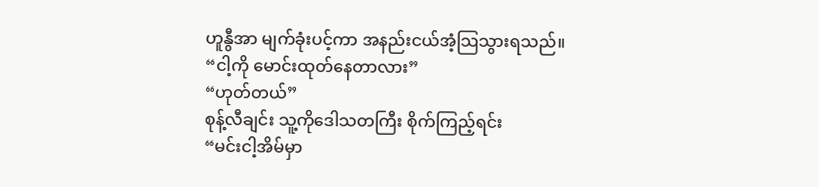ဟူနွီအာ မျက်ခုံးပင့်ကာ အနည်းငယ်အံ့သြသွားရသည်။
“ငါ့ကို မောင်းထုတ်နေတာလား”
“ဟုတ်တယ်”
စုန့်လီချင်း သူ့ကိုဒေါသတကြီး စိုက်ကြည့်ရင်း
“မင်းငါ့အိမ်မှာ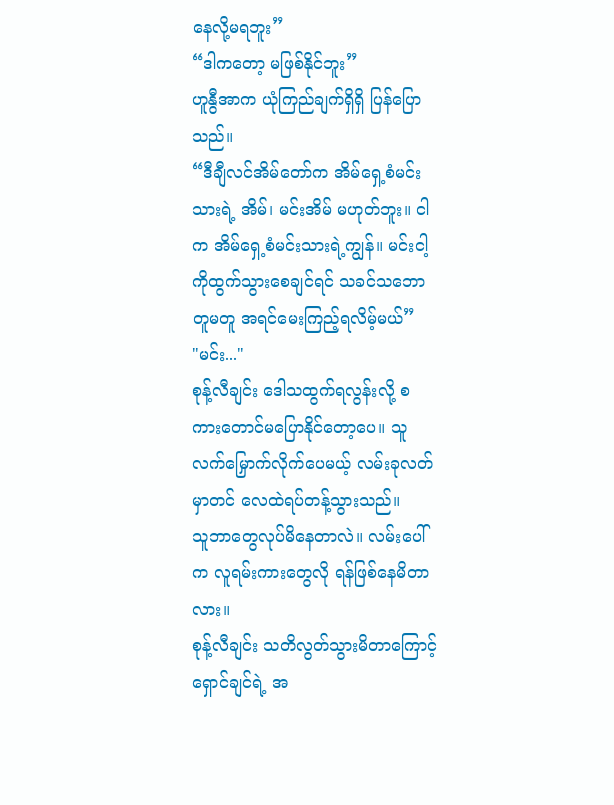နေလို့မရဘူး”
“ဒါကတော့ မဖြစ်နိုင်ဘူး”
ဟူနွီအာက ယုံကြည်ချက်ရှိရှိ ပြန်ပြောသည်။
“ဒီချီလင်အိမ်တော်က အိမ်ရှေ့စံမင်းသားရဲ့ အိမ်၊ မင်းအိမ် မဟုတ်ဘူး။ ငါက အိမ်ရှေ့စံမင်းသားရဲ့ကျွန်။ မင်းငါ့ကိုထွက်သွားစေချင်ရင် သခင်သဘောတူမတူ အရင်မေးကြည့်ရလိမ့်မယ်”
"မင်း..."
စုန့်လီချင်း ဒေါသထွက်ရလွန်းလို့ စကားတောင်မပြောနိုင်တော့ပေ။ သူလက်မြှောက်လိုက်ပေမယ့် လမ်းခုလတ်မှာတင် လေထဲရပ်တန့်သွားသည်။
သူဘာတွေလုပ်မိနေတာလဲ။ လမ်းပေါ်က လူရမ်းကားတွေလို ရန်ဖြစ်နေမိတာလား။
စုန့်လီချင်း သတိလွတ်သွားမိတာကြောင့် ရှောင်ချင်ရဲ့ အ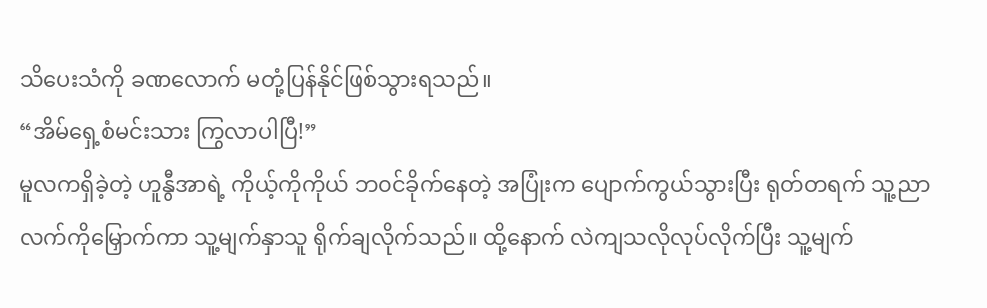သိပေးသံကို ခဏလောက် မတုံ့ပြန်နိုင်ဖြစ်သွားရသည်။
“အိမ်ရှေ့စံမင်းသား ကြွလာပါပြီ!”
မူလကရှိခဲ့တဲ့ ဟူနွီအာရဲ့ ကိုယ့်ကိုကိုယ် ဘ၀င်ခိုက်နေတဲ့ အပြုံးက ပျောက်ကွယ်သွားပြီး ရုတ်တရက် သူ့ညာလက်ကိုမြှောက်ကာ သူ့မျက်နှာသူ ရိုက်ချလိုက်သည်။ ထို့နောက် လဲကျသလိုလုပ်လိုက်ပြီး သူ့မျက်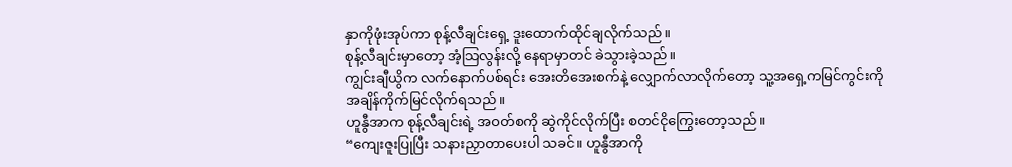နှာကိုဖုံးအုပ်ကာ စုန့်လီချင်းရှေ့ ဒူးထောက်ထိုင်ချလိုက်သည်။
စုန့်လီချင်းမှာတော့ အံ့သြလွန်းလို့ နေရာမှာတင် ခဲသွားခဲ့သည်။
ကျွင်းချီယွိက လက်နောက်ပစ်ရင်း အေးတိအေးစက်နဲ့ လျှောက်လာလိုက်တော့ သူ့အရှေ့ကမြင်ကွင်းကို အချိန်ကိုက်မြင်လိုက်ရသည်။
ဟူနွီအာက စုန့်လီချင်းရဲ့ အဝတ်စကို ဆွဲကိုင်လိုက်ပြီး စတင်ငိုကြွေးတော့သည်။
“ကျေးဇူးပြုပြီး သနားညှာတာပေးပါ သခင်။ ဟူနွီအာကို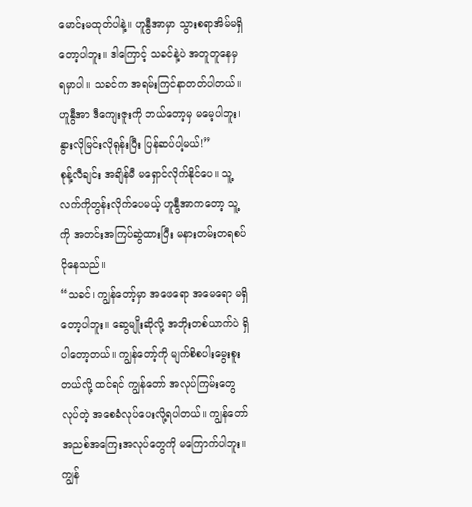မောင်းမထုတ်ပါနဲ့။ ဟူနွီအာမှာ သွားစရာအိမ်မရှိတော့ပါဘူး။ ဒါကြောင့် သခင်နဲ့ပဲ အတူတူနေမှ ရမှာပါ။ သခင်က အရမ်းကြင်နာတတ်ပါတယ်။ ဟူနွီအာ ဒီကျေးဇူးကို ဘယ်တော့မှ မမေ့ပါဘူး၊ နွားလိုမြင်းလိုရုန်းပြီး ပြန်ဆပ်ပါ့မယ်!”
စုန့်လီချင်း အချိန်မီ မရှောင်လိုက်နိုင်ပေ။ သူ့လက်ကိုတွန်းလိုက်ပေမယ့် ဟူနွီအာကတော့ သူ့ကို အတင်းအကြပ်ဆွဲထားပြီး မနားတမ်းတရစပ် ငိုနေသည်။
“သခင်၊ ကျွန်တော့်မှာ အဖေရော အမေရော မရှိတော့ပါဘူး။ ဆွေမျိုးဆိုလို့ အဘိုးတစ်ယာက်ပဲ ရှိပါတော့တယ်။ ကျွန်တော့်ကို မျက်စိစပါးမွေးစူးတယ်လို့ ထင်ရင် ကျွန်တော် အလုပ်ကြမ်းတွေလုပ်တဲ့ အစေခံလုပ်ပေးလို့ရပါတယ်။ ကျွန်တော် အညစ်အကြေးအလုပ်တွေကို မကြောက်ပါဘူး။ ကျွန်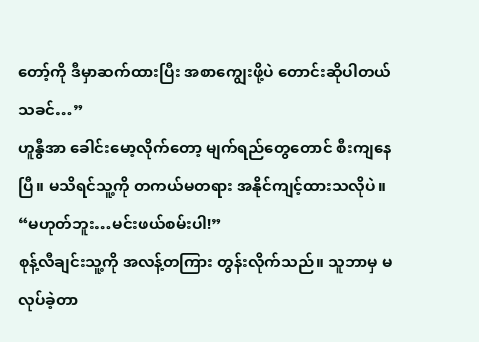တော့်ကို ဒီမှာဆက်ထားပြီး အစာကျွေးဖို့ပဲ တောင်းဆိုပါတယ် သခင်…”
ဟူနွီအာ ခေါင်းမော့လိုက်တော့ မျက်ရည်တွေတောင် စီးကျနေပြီ။ မသိရင်သူ့ကို တကယ်မတရား အနိုင်ကျင့်ထားသလိုပဲ။
“မဟုတ်ဘူး…မင်းဖယ်စမ်းပါ!”
စုန့်လီချင်းသူ့ကို အလန့်တကြား တွန်းလိုက်သည်။ သူဘာမှ မလုပ်ခဲ့တာ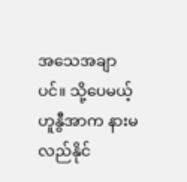အသေအချာပင်။ သို့ပေမယ့် ဟူနွီအာက နားမလည်နိုင်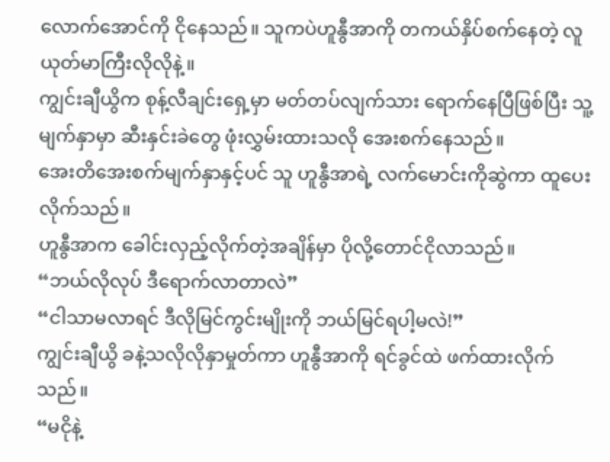လောက်အောင်ကို ငိုနေသည်။ သူကပဲဟူနွီအာကို တကယ်နှိပ်စက်နေတဲ့ လူယုတ်မာကြီးလိုလိုနဲ့။
ကျွင်းချီယွိက စုန့်လီချင်းရှေ့မှာ မတ်တပ်လျက်သား ရောက်နေပြီဖြစ်ပြီး သူ့မျက်နှာမှာ ဆီးနှင်းခဲတွေ ဖုံးလွှမ်းထားသလို အေးစက်နေသည်။
အေးတိအေးစက်မျက်နှာနှင့်ပင် သူ ဟူနွီအာရဲ့ လက်မောင်းကိုဆွဲကာ ထူပေးလိုက်သည်။
ဟူနွီအာက ခေါင်းလှည့်လိုက်တဲ့အချိန်မှာ ပိုလို့တောင်ငိုလာသည်။
“ဘယ်လိုလုပ် ဒီရောက်လာတာလဲ”
“ငါသာမလာရင် ဒီလိုမြင်ကွင်းမျိုးကို ဘယ်မြင်ရပါ့မလဲ!”
ကျွင်းချီယွိ ခနဲ့သလိုလိုနှာမှုတ်ကာ ဟူနွီအာကို ရင်ခွင်ထဲ ဖက်ထားလိုက်သည်။
“မငိုနဲ့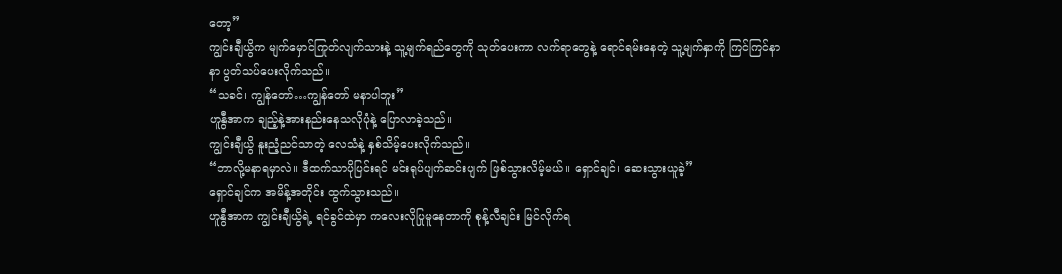တော့”
ကျွင်းချီယွိက မျက်မှောင်ကြုတ်လျက်သားနဲ့ သူ့မျက်ရည်တွေကို သုတ်ပေးကာ လက်ရာတွေနဲ့ ရောင်ရမ်းနေတဲ့ သူ့မျက်နှာကို ကြင်ကြင်နာနာ ပွတ်သပ်ပေးလိုက်သည်။
“သခင်၊ ကျွန်တော်…ကျွန်တော် မနာပါဘူး”
ဟူနွီအာက ချည့်နဲ့အားနည်းနေသလိုပုံနဲ့ ပြောလာခဲ့သည်။
ကျွင်းချီယွိ နူးညံ့ညင်သာတဲ့ လေသံနဲ့ နှစ်သိမ့်ပေးလိုက်သည်။
“ဘာလို့မနာရမှာလဲ။ ဒီထက်သာပိုပြင်းရင် မင်းရုပ်ပျက်ဆင်းပျက် ဖြစ်သွားလိမ့်မယ်။ ရှောင်ချင်၊ ဆေးသွားယူခဲ့”
ရှောင်ချင်က အမိန့်အတိုင်း ထွက်သွားသည်။
ဟူနွီအာက ကျွင်းချီယွိရဲ့ ရင်ခွင်ထဲမှာ ကလေးလိုပြုမူနေတာကို စုန့်လီချင်း မြင်လိုက်ရ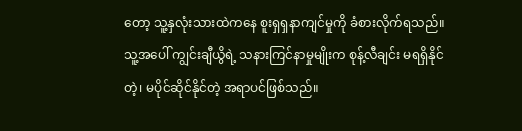တော့ သူ့နှလုံးသားထဲကနေ စူးရှရှနာကျင်မှုကို ခံစားလိုက်ရသည်။
သူ့အပေါ် ကျွင်းချီယွိရဲ့ သနားကြင်နာမှုမျိုးက စုန့်လီချင်း မရရှိနိုင်တဲ့၊ မပိုင်ဆိုင်နိုင်တဲ့ အရာပင်ဖြစ်သည်။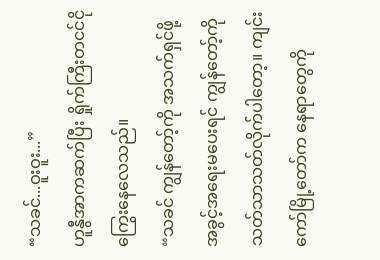“သခင်...ဝူးဝူး...”
ဟူနွီအာကဆက်ပြီး ရှိုက်ကြီးတငင်ငိုကြွေးနေလေသည်။
“သခင် ကျွန်တော့်ကို အသက်ရှင်ဖို့ အခွင့်အရေးမပေးရင် ကျွန်တော့်ကို သတ်သာသတ်လိုက်ပါတော့။ ကျင်းကော်မြို့တော်က နေရာတွေကို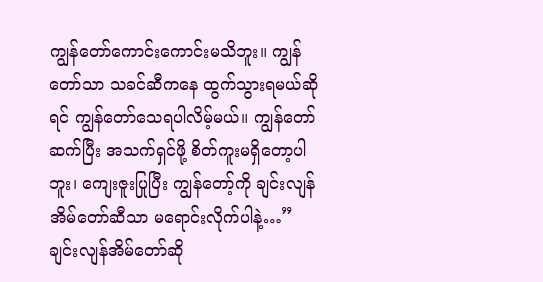ကျွန်တော်ကောင်းကောင်းမသိဘူး။ ကျွန်တော်သာ သခင်ဆီကနေ ထွက်သွားရမယ်ဆိုရင် ကျွန်တော်သေရပါလိမ့်မယ်။ ကျွန်တော်ဆက်ပြီး အသက်ရှင်ဖို့ စိတ်ကူးမရှိတော့ပါဘူး၊ ကျေးဇူးပြုပြီး ကျွန်တော့်ကို ချင်းလျန်အိမ်တော်ဆီသာ မရောင်းလိုက်ပါနဲ့…”
ချင်းလျန်အိမ်တော်ဆို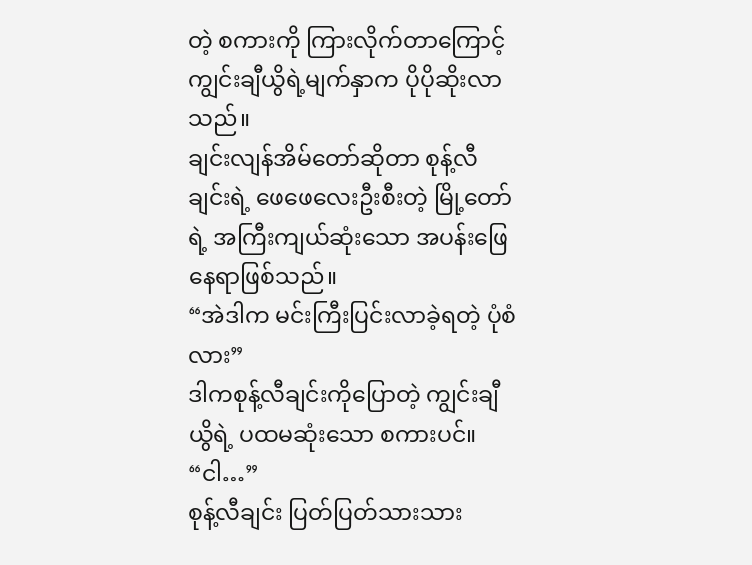တဲ့ စကားကို ကြားလိုက်တာကြောင့် ကျွင်းချီယွိရဲ့မျက်နှာက ပိုပိုဆိုးလာသည်။
ချင်းလျန်အိမ်တော်ဆိုတာ စုန့်လီချင်းရဲ့ ဖေဖေလေးဦးစီးတဲ့ မြို့တော်ရဲ့ အကြီးကျယ်ဆုံးသော အပန်းဖြေနေရာဖြစ်သည်။
“အဲဒါက မင်းကြီးပြင်းလာခဲ့ရတဲ့ ပုံစံလား”
ဒါကစုန့်လီချင်းကိုပြောတဲ့ ကျွင်းချီယွိရဲ့ ပထမဆုံးသော စကားပင်။
“ငါ…”
စုန့်လီချင်း ပြတ်ပြတ်သားသား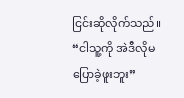ငြင်းဆိုလိုက်သည်။
“ငါသူ့ကို အဲဒီလိုမပြောခဲ့ဖူးဘူး”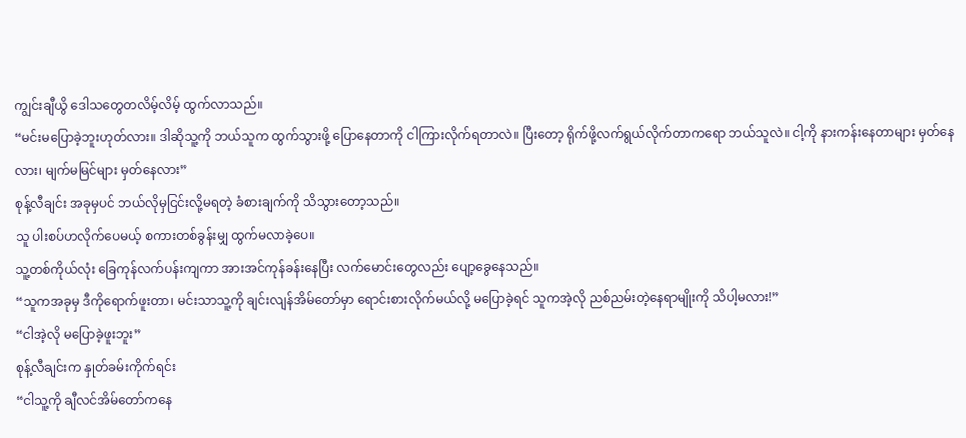ကျွင်းချီယွိ ဒေါသတွေတလိမ့်လိမ့် ထွက်လာသည်။
“မင်းမပြောခဲ့ဘူးဟုတ်လား။ ဒါဆိုသူ့ကို ဘယ်သူက ထွက်သွားဖို့ ပြောနေတာကို ငါကြားလိုက်ရတာလဲ။ ပြီးတော့ ရိုက်ဖို့လက်ရွယ်လိုက်တာကရော ဘယ်သူလဲ။ ငါ့ကို နားကန်းနေတာများ မှတ်နေလား၊ မျက်မမြင်များ မှတ်နေလား”
စုန့်လီချင်း အခုမှပင် ဘယ်လိုမှငြင်းလို့မရတဲ့ ခံစားချက်ကို သိသွားတော့သည်။
သူ ပါးစပ်ဟလိုက်ပေမယ့် စကားတစ်ခွန်းမျှ ထွက်မလာခဲ့ပေ။
သူ့တစ်ကိုယ်လုံး ခြေကုန်လက်ပန်းကျကာ အားအင်ကုန်ခန်းနေပြီး လက်မောင်းတွေလည်း ပျော့ခွေနေသည်။
“သူကအခုမှ ဒီကိုရောက်ဖူးတာ၊ မင်းသာသူ့ကို ချင်းလျန်အိမ်တော်မှာ ရောင်းစားလိုက်မယ်လို့ မပြောခဲ့ရင် သူကအဲ့လို ညစ်ညမ်းတဲ့နေရာမျိုးကို သိပါ့မလား!”
“ငါအဲ့လို မပြောခဲ့ဖူးဘူး”
စုန့်လီချင်းက နှုတ်ခမ်းကိုက်ရင်း
“ငါသူ့ကို ချီလင်အိမ်တော်ကနေ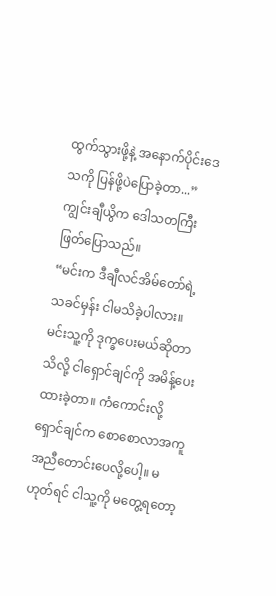ထွက်သွားဖို့နဲ့ အနောက်ပိုင်းဒေသကို ပြန်ဖို့ပဲပြောခဲ့တာ...”
ကျွင်းချီယွိက ဒေါသတကြီး ဖြတ်ပြောသည်။
“မင်းက ဒီချီလင်အိမ်တော်ရဲ့ သခင်မှန်း ငါမသိခဲ့ပါလား။ မင်းသူ့ကို ဒုက္ခပေးမယ်ဆိုတာသိလို့ ငါရှောင်ချင်ကို အမိန့်ပေးထားခဲ့တာ။ ကံကောင်းလို့ ရှောင်ချင်က စောစောလာအကူအညီတောင်းပေလို့ပေါ့။ မဟုတ်ရင် ငါသူ့ကို မတွေ့ရတော့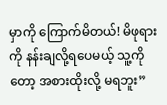မှာကို ကြောက်မိတယ်! မိဖုရားကို နန်းချလို့ရပေမယ့် သူ့ကိုတော့ အစားထိုးလို့ မရဘူး”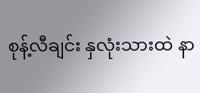စုန့်လီချင်း နှလုံးသားထဲ နာ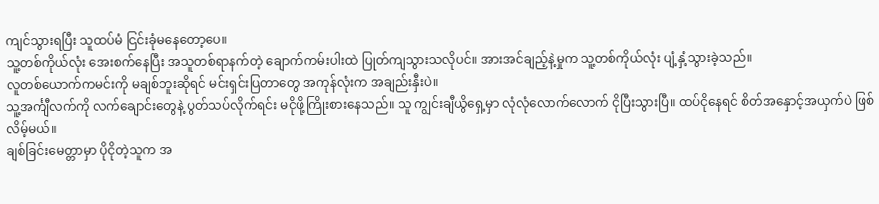ကျင်သွားရပြီး သူထပ်မံ ငြင်းခုံမနေတော့ပေ။
သူ့တစ်ကိုယ်လုံး အေးစက်နေပြီး အသူတစ်ရာနက်တဲ့ ချောက်ကမ်းပါးထဲ ပြုတ်ကျသွားသလိုပင်။ အားအင်ချည့်နဲ့မှုက သူ့တစ်ကိုယ်လုံး ပျံ့နှံ့သွားခဲ့သည်။
လူတစ်ယောက်ကမင်းကို မချစ်ဘူးဆိုရင် မင်းရှင်းပြတာတွေ အကုန်လုံးက အချည်းနှီးပဲ။
သူ့အင်္ကျီလက်ကို လက်ချောင်းတွေနဲ့ ပွတ်သပ်လိုက်ရင်း မငိုဖို့ကြိုးစားနေသည်။ သူ ကျွင်းချီယွိရှေ့မှာ လုံလုံလောက်လောက် ငိုပြီးသွားပြီ။ ထပ်ငိုနေရင် စိတ်အနှောင့်အယှက်ပဲ ဖြစ်လိမ့်မယ်။
ချစ်ခြင်းမေတ္တာမှာ ပိုငိုတဲ့သူက အ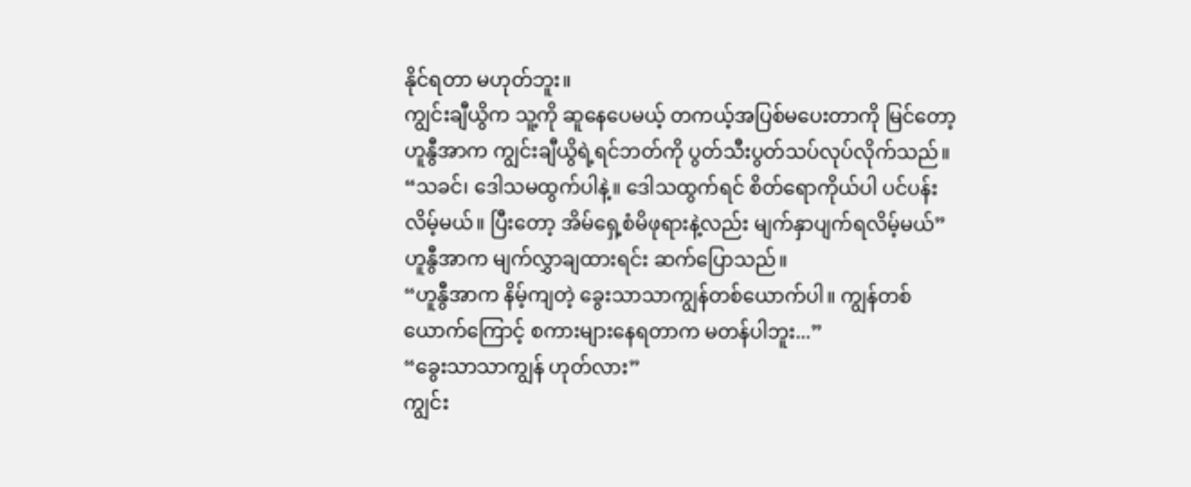နိုင်ရတာ မဟုတ်ဘူး။
ကျွင်းချီယွိက သူ့ကို ဆူနေပေမယ့် တကယ့်အပြစ်မပေးတာကို မြင်တော့ ဟူနွီအာက ကျွင်းချီယွိရဲ့ရင်ဘတ်ကို ပွတ်သီးပွတ်သပ်လုပ်လိုက်သည်။
“သခင်၊ ဒေါသမထွက်ပါနဲ့။ ဒေါသထွက်ရင် စိတ်ရောကိုယ်ပါ ပင်ပန်းလိမ့်မယ်။ ပြီးတော့ အိမ်ရှေ့စံမိဖုရားနဲ့လည်း မျက်နှာပျက်ရလိမ့်မယ်”
ဟူနွီအာက မျက်လွှာချထားရင်း ဆက်ပြောသည်။
“ဟူနွီအာက နိမ့်ကျတဲ့ ခွေးသာသာကျွန်တစ်ယောက်ပါ။ ကျွန်တစ်ယောက်ကြောင့် စကားများနေရတာက မတန်ပါဘူး...”
“ခွေးသာသာကျွန် ဟုတ်လား”
ကျွင်း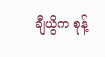ချီယွိက စုန့်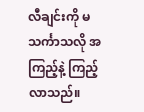လီချင်းကို မသင်္ကာသလို အကြည့်နဲ့ ကြည့်လာသည်။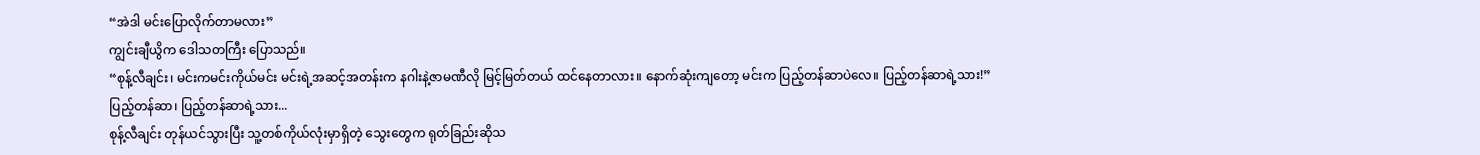“အဲဒါ မင်းပြောလိုက်တာမလား”
ကျွင်းချီယွိက ဒေါသတကြီး ပြောသည်။
“စုန့်လီချင်း၊ မင်းကမင်းကိုယ်မင်း မင်းရဲ့အဆင့်အတန်းက နဂါးနဲ့ဇာမဏီလို မြင့်မြတ်တယ် ထင်နေတာလား။ နောက်ဆုံးကျတော့ မင်းက ပြည့်တန်ဆာပဲလေ။ ပြည့်တန်ဆာရဲ့သား!”
ပြည့်တန်ဆာ၊ ပြည့်တန်ဆာရဲ့သား...
စုန့်လီချင်း တုန်ယင်သွားပြီး သူ့တစ်ကိုယ်လုံးမှာရှိတဲ့ သွေးတွေက ရုတ်ခြည်းဆိုသ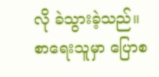လို ခဲသွားခဲ့သည်။
စာရေးသူမှာ ပြောစ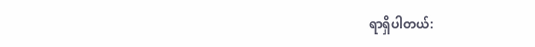ရာရှိပါတယ်: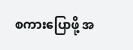စကားပြောဖို့ အ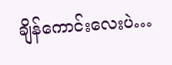ချိန်ကောင်းလေးပဲ…